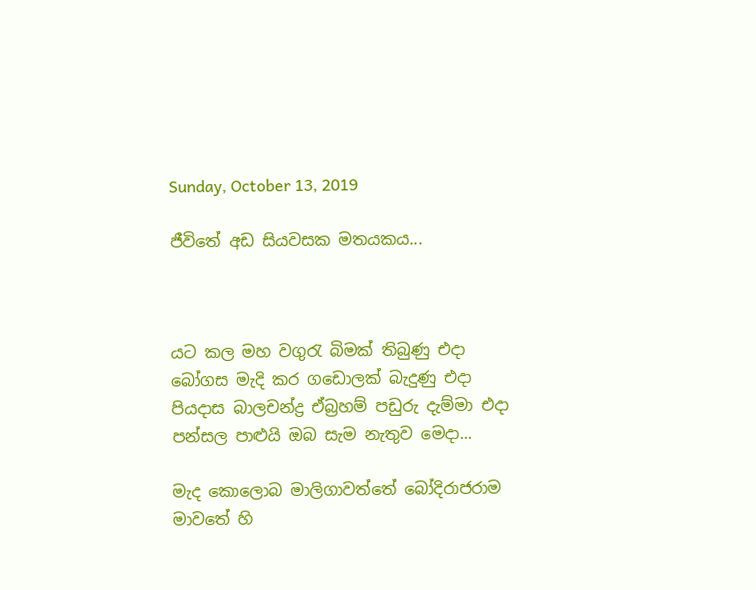Sunday, October 13, 2019

ජීවිතේ අඩ සියවසක මතයකය...



යට කල මහ වගුරැ බිමක් තිබුණු එදා
බෝගස මැදි කර ගඩොලක් බැදුණු එදා
පියදාස බාලචන්ද්‍ර ඒබ්‍රහම් පඩුරු දැම්මා එදා
පන්සල පාළුයි ඔබ සැම නැතුව මෙදා...

මැද කොලොබ මාලිගාවත්තේ බෝදිරාජරාම මාවතේ හි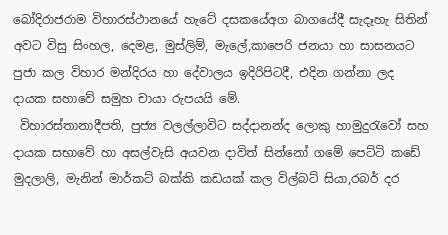බෝදිරාජරාම විහාරස්ථානයේ හැටේ දසකයේඅග බාගයේදී සැදෑහැ සිතින් අවට විසු සිංහල, දෙමළ, මුස්ලිම්, මැලේ,කාපෙරි ජනයා හා සාසනයට පුජා කල විහාර මන්දිරය හා දේවාලය ඉදිරිපිටදී, එදින ගන්නා ලද දායක සහාවේ සමුහ චායා රුපයයි මේ.
 විහාරස්තානාදීපති, පුජ්‍ය වලල්ලාවිට සද්දානන්ද ලොකු හාමුදුරැවෝ සහ දායක සභාවේ හා අසල්වැසි අයවන දාවිත් සින්නෝ ගමේ පෙට්ටි කඩේ මුදලාලි, මැනින් මාර්කට් බක්කි කඩයක් කල විල්බට් සියා,රබර් දර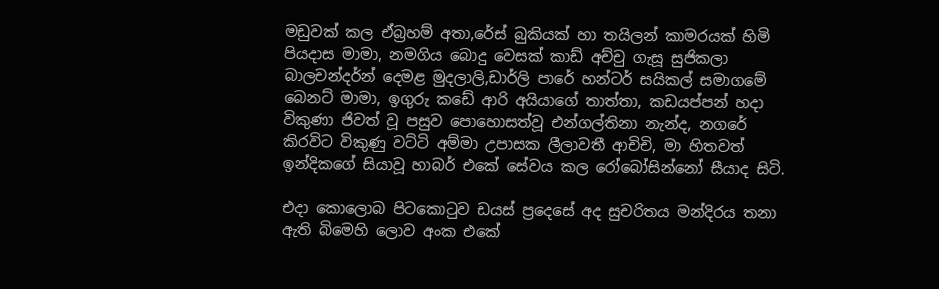මඩුවක් කල ඒබ්‍රහම් අතා,රේස් බුකියක් හා තයිලන් කාමරයක් හිමි පියදාස මාමා, නමගිය බොදු වෙසක් කාඩ් අච්චු ගැසූ සුජිකලා බාලචන්දර්න් දෙමළ මුදලාලි,ඩාර්ලි පාරේ හන්ටර් සයිකල් සමාගමේ බෙනට් මාමා, ඉගුරු කඩේ ආරි අයියාගේ තාත්තා, කඩයප්පන් හදා විකුණා ජිවත් වූ පසුව පොහොසත්වූ එන්ගල්තිනා නැන්ද, නගරේ කිරවිට විකුණු වට්ටි අම්මා උපාසක ලීලාවතී ආචිචි, මා හිතවත් ඉන්දිකගේ සියාවූ හාබර් එකේ සේවය කල රෝබෝසින්නෝ සීයාද සිටි.

එදා කොලොබ පිටකොටුව ඩයස් ප්‍රදෙසේ අද සුචරිතය මන්දිරය තනා ඇති බිමෙහි ලොව අංක එකේ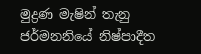මුද්‍රණ මැෂින් තැනු ජර්මනනියේ නිෂ්පාදීත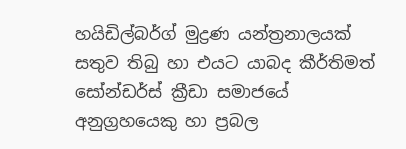හයිඩිල්බර්ග් මුද්‍රණ යන්ත්‍රනාලයක් සතුව තිබු හා එයට යාබද කීර්තිමත් සෝන්ඩර්ස් ක්‍රීඩා සමාජයේ අනුග්‍රහයෙකු හා ප්‍රබල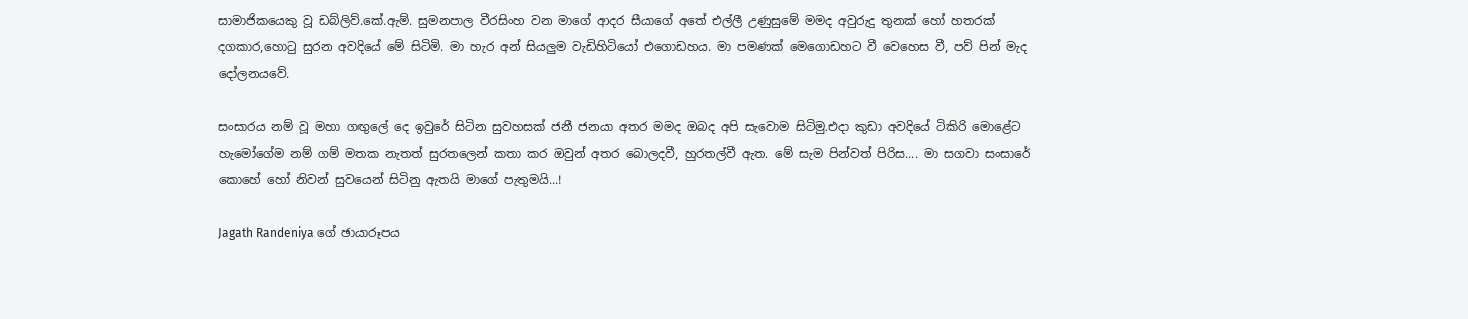සාමාජිකයෙකු වූ ඩබ්ලිව්.කේ.ඇම්. සුමනපාල වීරසිංහ වන මාගේ ආදර සීයාගේ අතේ එල්ලී උණුසුමේ මමද අවුරුදු තුනක් හෝ හතරක් දගකාර,හොටු සුරන අවදියේ මේ සිටිමි. මා හැර අන් සියලුම වැඩිහිටියෝ එගොඩහය. මා පමණක් මෙගොඩහට වී වෙහෙස වී, පව් පින් මැද දෝලනයවේ.

සංසාරය නම් වූ මහා ගඟුලේ දෙ ඉවුරේ සිටින සුවහසක් ජනී ජනයා අතර මමද ඔබද අපි සැවොම සිටිමු.එදා කුඩා අවදියේ ටිකිරි මොළේට හැමෝගේම නම් ගම් මතක නැතත් සුරතලෙන් කතා කර ඔවුන් අතර බොලදවී, හුරතල්වී ඇත. මේ සැම පින්වත් පිරිස.... මා සගවා සංසාරේ කොහේ හෝ නිවන් සුවයෙන් සිටිනු ඇතයි මාගේ පැතුමයි...!

Jagath Randeniya ගේ ඡායාරූපය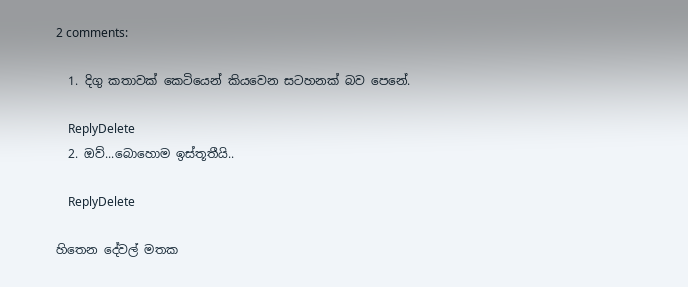2 comments:

  1. දිගු කතාවක් කෙටියෙන් කියවෙන සටහනක් බව පෙනේ.

    ReplyDelete
  2. ඔව්...බොහොම ඉස්තූතීයි..

    ReplyDelete

හිතෙන දේවල් මතක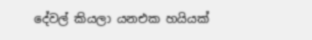දේවල් කියලා යනඑක හයියක්